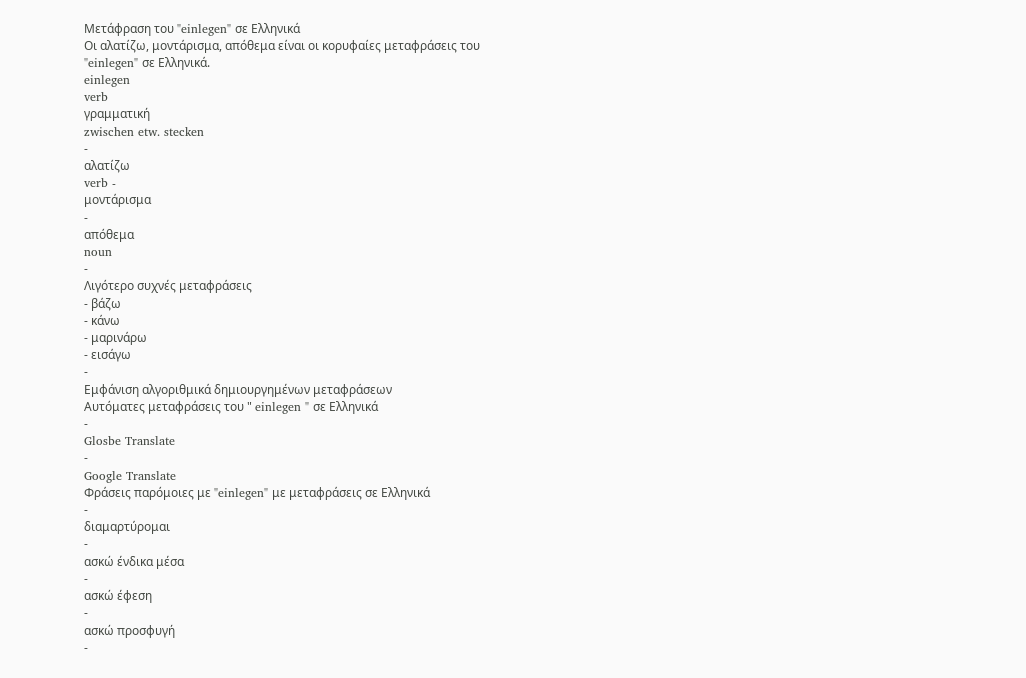Μετάφραση του "einlegen" σε Ελληνικά
Οι αλατίζω, μοντάρισμα, απόθεμα είναι οι κορυφαίες μεταφράσεις του "einlegen" σε Ελληνικά.
einlegen
verb
γραμματική
zwischen etw. stecken
-
αλατίζω
verb -
μοντάρισμα
-
απόθεμα
noun
-
Λιγότερο συχνές μεταφράσεις
- βάζω
- κάνω
- μαρινάρω
- εισάγω
-
Εμφάνιση αλγοριθμικά δημιουργημένων μεταφράσεων
Αυτόματες μεταφράσεις του " einlegen " σε Ελληνικά
-
Glosbe Translate
-
Google Translate
Φράσεις παρόμοιες με "einlegen" με μεταφράσεις σε Ελληνικά
-
διαμαρτύρομαι
-
ασκώ ένδικα μέσα
-
ασκώ έφεση
-
ασκώ προσφυγή
-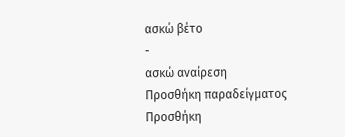ασκώ βέτο
-
ασκώ αναίρεση
Προσθήκη παραδείγματος
Προσθήκη